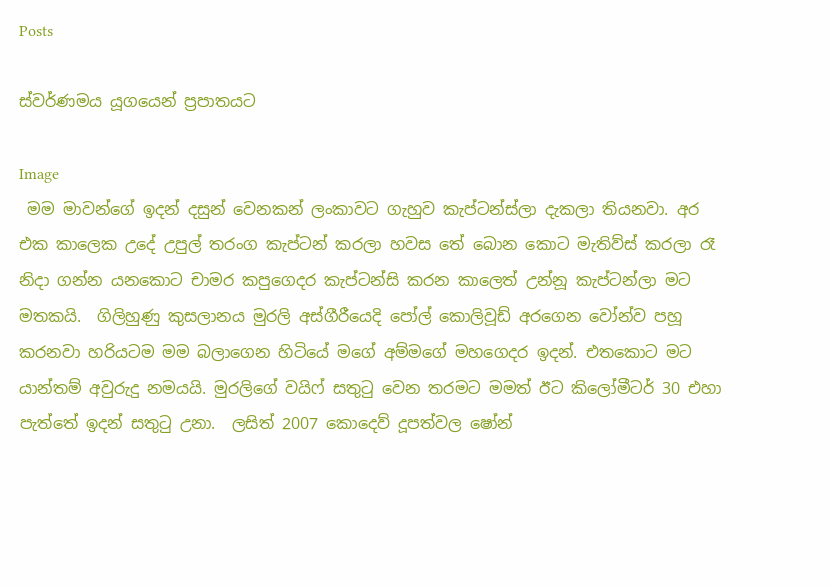Posts

ස්වර්ණමය යූගයෙන් ප්‍රපාතයට

Image
 මම මාවන්ගේ ඉදන් දසුන් වෙනකන් ලංකාවට ගැහුව කැප්ටන්ස්ලා දැකලා තියනවා. අර එක කාලෙක උදේ උපුල් තරංග කැප්ටන් කරලා හවස තේ බොන කොට මැතිව්ස් කරලා රෑ නිදා ගන්න යනකොට චාමර කපුගෙදර කැප්ටන්සි කරන කාලෙත් උන්නූ කැප්ටන්ලා මට මතකයි.  ගිලිහුණු කුසලානය මුරලි අස්ගීරීයෙදි පෝල් කොලිවූඩ් අරගෙන වෝන්ව පහූ කරනවා හරියටම මම බලාගෙන හිටියේ මගේ අම්මගේ මහගෙදර ඉදන්. එතකොට මට යාන්තම් අවුරුදු නමයයි. මුරලිගේ වයිෆ් සතුටු වෙන තරමට මමත් ඊට කිලෝමීටර් 30 එහා පැත්තේ ඉදන් සතුටු උනා.  ලසිත් 2007 කොදෙව් දූපත්වල ෂෝන්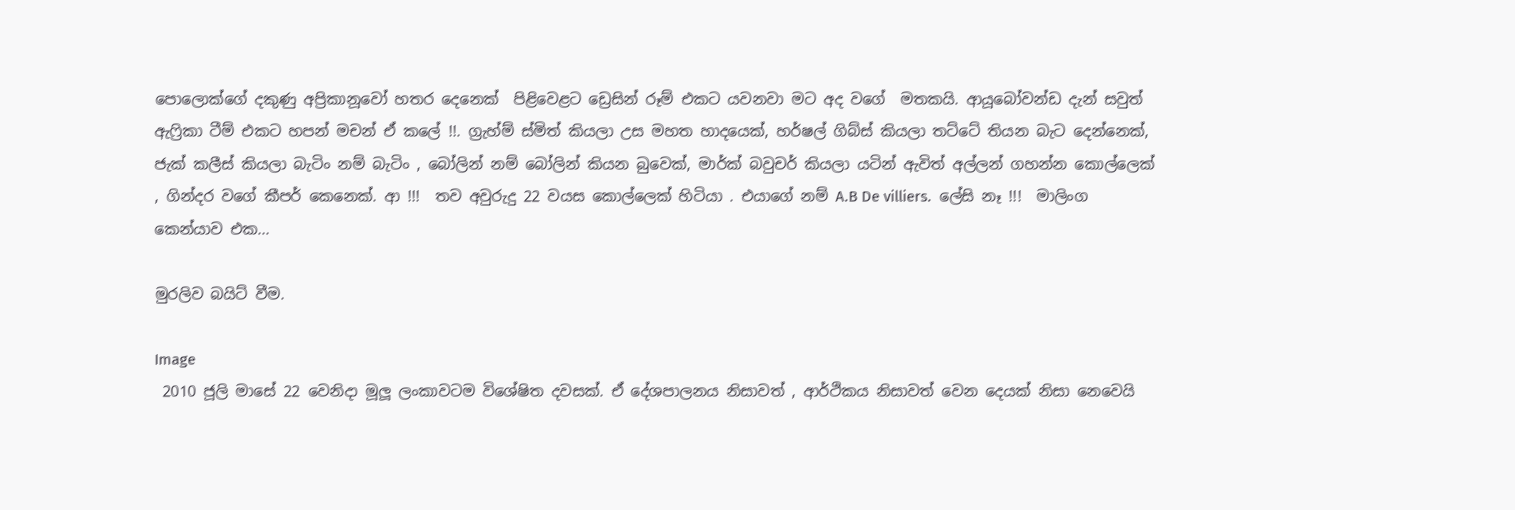පොලොක්ගේ දකුණු අප්‍රිකානූවෝ හතර දෙනෙක්  පිළිවෙළට ඩ්‍රෙසින් රූම් එකට යවනවා මට අද වගේ  මතකයි. ආයූබෝවන්ඩ දැන් සවුත් ඇෆ්‍රිකා ටීම් එකට හපන් මචන් ඒ කලේ !!. ග්‍රැහ්ම් ස්මිත් කියලා උස මහත හාදයෙක්, හර්ෂල් ගිබ්ස් කියලා තට්ටේ තියන බැට දෙන්නෙක්, ජැක් කලීස් කියලා බැටිං නම් බැටිං , බෝලින් නම් බෝලින් කියන බුවෙක්, මාර්ක් බවුචර් කියලා යටින් ඇවිත් අල්ලන් ගහන්න කොල්ලෙක් , ගින්දර වගේ කීපර් කෙනෙක්. ආ !!!  තව අවුරුදු 22 වයස කොල්ලෙක් හිටියා . එයාගේ නම් A.B De villiers.  ලේසි නෑ !!!  මාලිංග කෙන්යාව එක...

මුරලිව බයිට් වීම.

Image
 2010 ජූලි මාසේ 22 වෙනිදා මූලූ ලංකාවටම විශේෂිත දවසක්. ඒ දේශපාලනය නිසාවත් , ආර්ථිකය නිසාවත් වෙන දෙයක් නිසා නෙවෙයි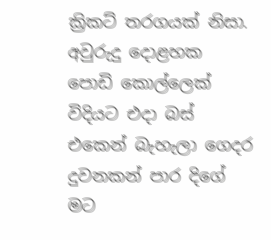ක්‍රිකට් තරගයක් නිසා.  අවුරුදු දොළහක පොඩි කොල්ලෙක් විදියට එදා බස් එකෙන් බැහැලා ගෙදර දුවනකන් පාර දිගේ මට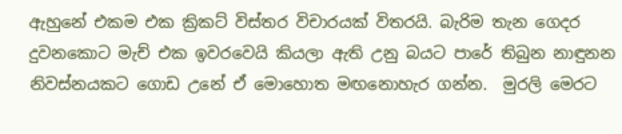ඇහුනේ එකම එක ක්‍රිකට් විස්තර විචාරයක් විතරයි. බැරිම තැන ගෙදර දුවනකොට මැච් එක ඉවරවෙයි කියලා ඇති උනු බයට පාරේ තිබුන නාඳුනන නිවස්නයකට ගොඩ උනේ ඒ මොහොත මඟනොහැර ගන්න.  මුරලි මෙරට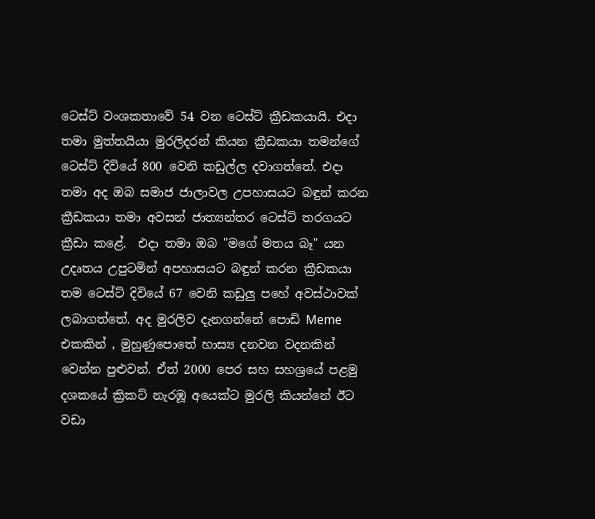ටෙස්ට් වංශකතාවේ 54 වන ටෙස්ට් ක්‍රීඩකයායි. එදා තමා මුත්තයියා මුරලිදරන් කියන ක්‍රීඩකයා තමන්ගේ ටෙස්ට් දිවියේ 800 වෙනි කඩුල්ල දවාගත්තේ. එදා තමා අද ඔබ සමාජ ජාලාවල උපහාසයට බඳුන් කරන ක්‍රීඩකයා තමා අවසන් ජාත්‍යන්තර ටෙස්ට් තරගයට ක්‍රීඩා කළේ.  එදා තමා ඔබ "මගේ මතය බෑ" යන උදෘතය උපුටමින් අපහාසයට බඳුන් කරන ක්‍රීඩකයා තම ටෙස්ට් දිවියේ 67 වෙනි කඩුලු පහේ අවස්ථාවක් ලබාගත්තේ. අද මුරලිව දැනගන්නේ පොඩි Meme එකකින් , මුහුණුපොතේ හාස්‍ය දනවන වදනකින් වෙන්න පුළුවන්. ඒත් 2000 පෙර සහ සහශ්‍රයේ පළමු දශකයේ ක්‍රිකට් නැරඹූ අයෙක්ට මුරලි කියන්නේ ඊට වඩා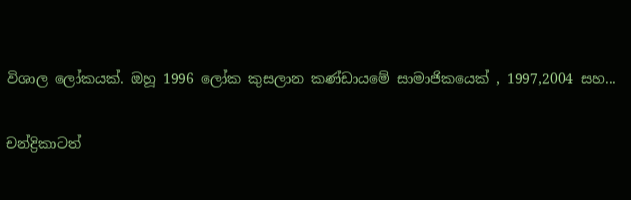විශාල ලෝකයක්. ඔහූ 1996 ලෝක කුසලාන කණ්ඩායමේ සාමාජිකයෙක් , 1997,2004 සහ...

චන්ද්‍රිකාටත්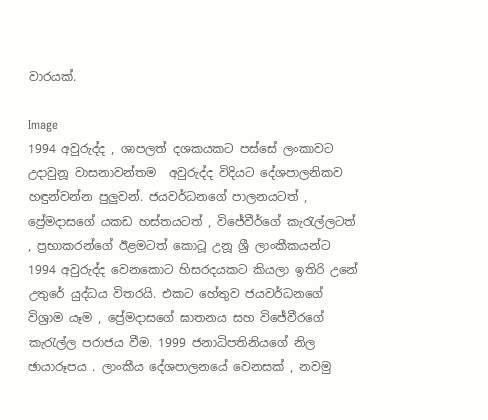වාරයක්.

Image
1994 අවුරුද්ද , ශාපලත් දශකයකට පස්සේ ලංකාවට උදාවුනූ වාසනාවන්තම  අවුරුද්ද විදියට දේශපාලනිකව හඳුන්වන්න පුලුවන්. ජයවර්ධනගේ පාලනයටත් , ප්‍රේමදාසගේ යකඩ හස්තයටත් , විජේවීර්ගේ කැරැල්ලටත් , ප්‍රභාකරන්ගේ ඊළමටත් කොටූ උනූ ශ්‍රී ලාංකීකයන්ට 1994 අවුරුද්ද වෙනකොට හිසරදයකට කියලා ඉතිරි උනේ උතුරේ යුද්ධය විතරයි. එකට හේතුව ජයවර්ධනගේ විශ්‍රාම යෑම , ප්‍රේමදාසගේ ඝාතනය සහ විජේවීරගේ කැරැල්ල පරාජය වීම. 1999 ජනාධිපතිනියගේ නිල ඡායාරූපය . ලාංකීය දේශපාලනයේ වෙනසක් , නවමු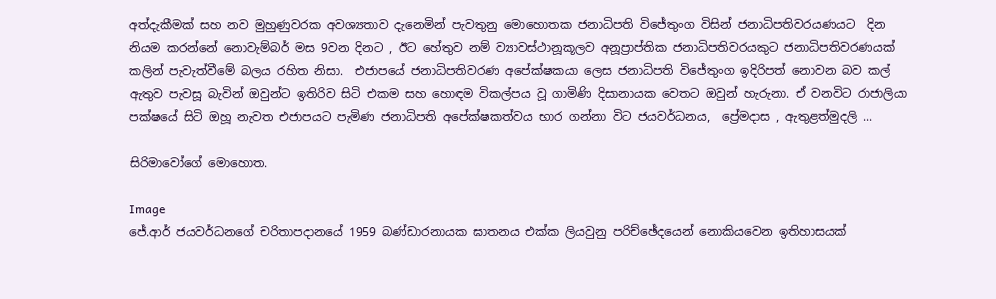අත්දැකීමක් සහ නව මුහුණුවරක අවශ්‍යතාව දැනෙමින් පැවතුනු මොහොතක ජනාධිපති විජේතුංග විසින් ජනාධිපතිවරයණයට  දින නියම කරන්නේ නොවැම්බර් මස 9වන දිනට , ඊට හේතුව නම් ව්‍යාවස්ථානූකූලව අනූප්‍රාප්තික ජනාධිපතිවරයකුට ජනාධිපතිවරණයක් කලින් පැවැත්වීමේ බලය රහිත නිසා.  එජාපයේ ජනාධිපතිවරණ අපේක්ෂකයා ලෙස ජනාධිපති විජේතුංග ඉදිරිපත් නොවන බව කල් ඇතුව පැවසූ බැවින් ඔවුන්ට ඉතිරිව සිටි එකම සහ හොඳම විකල්පය වූ ගාමිණි දිසානායක වෙතට ඔවුන් හැරුනා. ඒ වනවිට රාජාලියා පක්ෂයේ සිටි ඔහූ නැවත එජාපයට පැමිණ ජනාධිපති අපේක්ෂකත්වය භාර ගන්නා විට ජයවර්ධනය,  ප්‍රේමදාස , ඇතුළත්මුදලි ...

සිරිමාවෝගේ මොහොත.

Image
ජේ.ආර් ජයවර්ධනගේ චරිතාපදානයේ 1959 බණ්ඩාරනායක ඝාතනය එක්ක ලියවුනු පරිච්ඡේදයෙන් නොකියවෙන ඉතිහාසයක්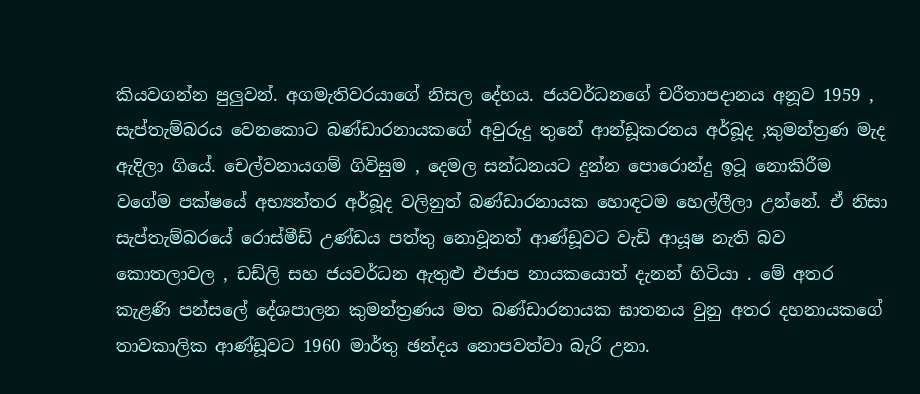කියවගන්න පුලුවන්. අගමැතිවරයාගේ නිසල දේහය. ජයවර්ධනගේ චරීතාපදානය අනූව 1959 , සැප්තැම්බරය වෙනකොට බණ්ඩාරනායකගේ අවුරුදු තුනේ ආන්ඩූකරනය අර්බූද ,කුමන්ත්‍රණ මැද ඇදිලා ගියේ. චෙල්වනායගම් ගිවිසුම , දෙමල සන්ධනයට දුන්න පොරොන්දු ඉටූ නොකිරීම වගේම පක්ෂයේ අභ්‍යන්තර අර්බූද වලිනුත් බණ්ඩාරනායක හොඳටම හෙල්ලීලා උන්නේ. ඒ නිසා සැප්තැම්බරයේ රොස්මීඩ් උණ්ඩය පත්තු නොවූනත් ආණ්ඩූවට වැඩි ආයූෂ නැති බව කොතලාවල , ඩඩ්ලි සහ ජයවර්ධන ඇතුළු එජාප නායකයොත් දැනන් හිටියා . මේ අතර කැළණි පන්සලේ දේශපාලන කුමන්ත්‍රණය මත බණ්ඩාරනායක ඝාතනය වුනු අතර දහනායකගේ  තාවකාලික ආණ්ඩූවට 1960 මාර්තු ඡන්දය නොපවත්වා බැරි උනා.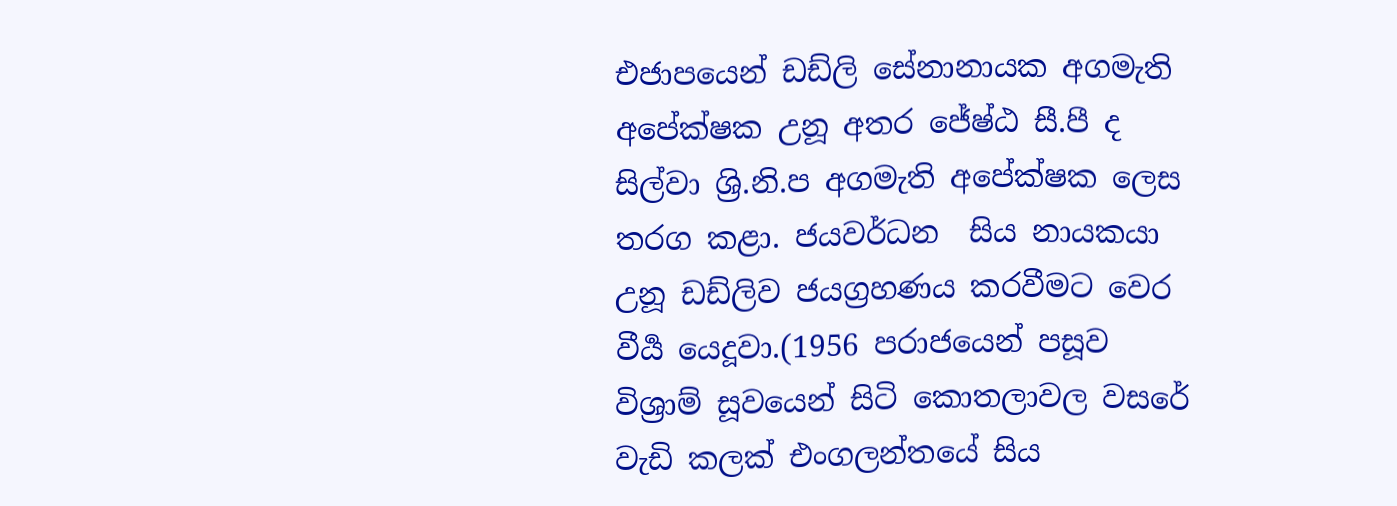එජාපයෙන් ඩඩ්ලි සේනානායක අගමැති අපේක්ෂක උනූ අතර ජේෂ්ඨ සී.පී ද සිල්වා ශ්‍රි.නි.ප අගමැති අපේක්ෂක ලෙස තරග කළා. ජයවර්ධන  සිය නායකයා උනූ ඩඩ්ලිව ජයග්‍රහණය කරවීමට වෙර වීර්‍ය යෙදූවා.(1956 පරාජයෙන් පසූව විශ්‍රාම් සූවයෙන් සිටි කොතලාවල වසරේ වැඩි කලක් එංගලන්තයේ සිය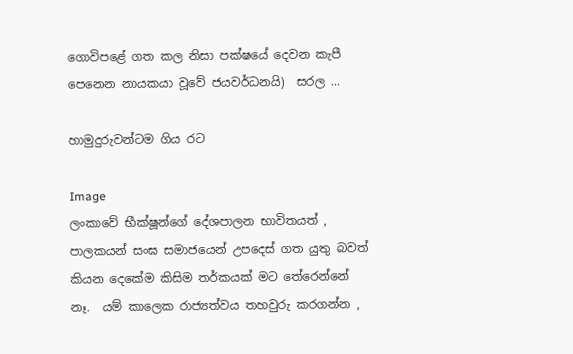ගොවිපළේ ගත කල නිසා පක්ෂයේ දෙවන කැපී පෙනෙන නායකයා වූවේ ජයවර්ධනයි)  සරල ...

හාමුදුරුවන්ටම ගිය රට

Image
ලංකාවේ භීක්ෂූන්ගේ දේශපාලන භාවිතයත් , පාලකයන් සංඝ සමාජයෙන් උපදෙස් ගත යුතු බවත්  කියන දෙකේම කිසිම තර්කයක් මට තේරෙන්නේ නෑ.  යම් කාලෙක රාජ්‍යත්වය තහවුරු කරගන්න ,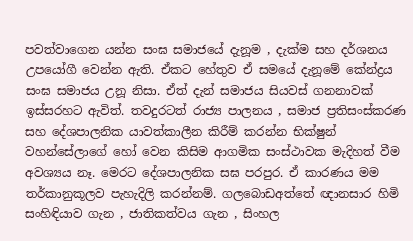පවත්වාගෙන යන්න සංඝ සමාජයේ දැනූම , දැක්ම සහ දර්ශනය උපයෝගී වෙන්න ඇති. ඒකට හේතුව ඒ සමයේ දැනූමේ කේන්ද්‍රය සංඝ සමාජය උනූ නිසා. ඒත් දැන් සමාජය සියවස් ගනනාවක් ඉස්සරහට ඇවිත්. තවදුරටත් රාජ්‍ය පාලනය , සමාජ ප්‍රතිසංස්කරණ සහ දේශපාලනික යාවත්කාලීන කිරීම් කරන්න භික්ෂුන් වහන්සේලාගේ හෝ වෙන කිසිම ආගමික සංස්ථාවක මැදිහත් වීම අවශ්‍යය නෑ. මෙරට දේශපාලනික සඝ පරපුර. ඒ කාරණය මම තර්කානුකූලව පැහැදිලි කරන්නම්. ගලබොඩඅත්තේ ඥානසාර හිමි සංහිඳියාව ගැන , ජාතිකත්වය ගැන , සිංහල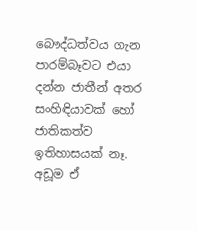බෞද්ධත්වය ගැන පාරම්බෑවට එයා දන්න ජාතීන් අතර සංහිඳියාවක් හෝ ජාතිකත්ව ඉතිහාසයක් නෑ. අඩූම ඒ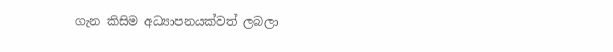ගැන කිසිම අධ්‍යාපනයක්වත් ලබලා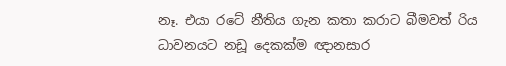නෑ. එයා රටේ නීතිය ගැන කතා කරාට බීමවත් රිය ධාවනයට නඩූ දෙකක්ම ඥානසාර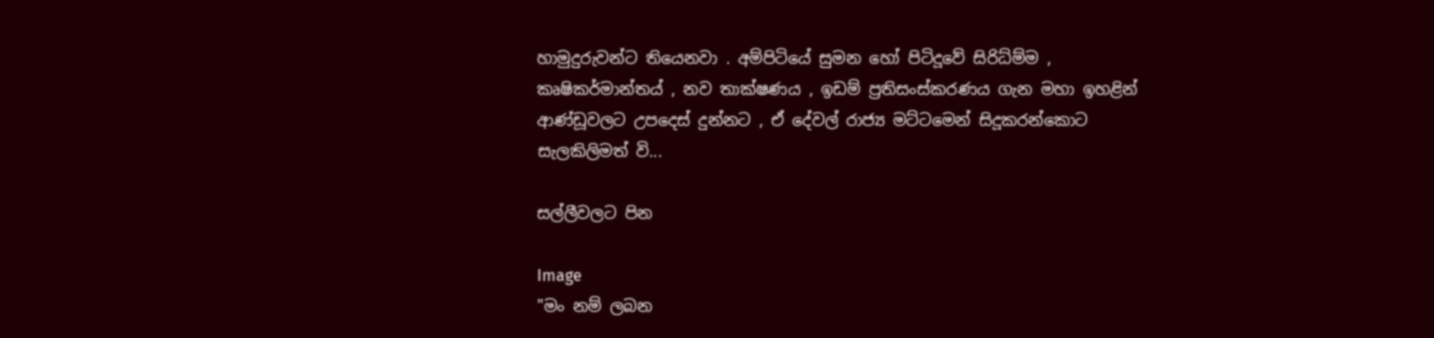හාමුදුරුවන්ට තියෙනවා . අම්පිටියේ සුමන හෝ පිටිදූවේ සිරිධ්ම්ම , කෘෂිකර්මාන්තය් , නව තාක්ෂණය , ඉඩම් ප්‍රතිසංස්කරණය ගැන මහා ඉහළින් ආණ්ඩූවලට උපදෙස් දුන්නට , ඒ දේවල් රාජ්‍ය මට්ටමෙන් සිදූකරන්කොට සැලකිලිමත් වි...

සල්ලීවලට පින

Image
"මං නම් ලබන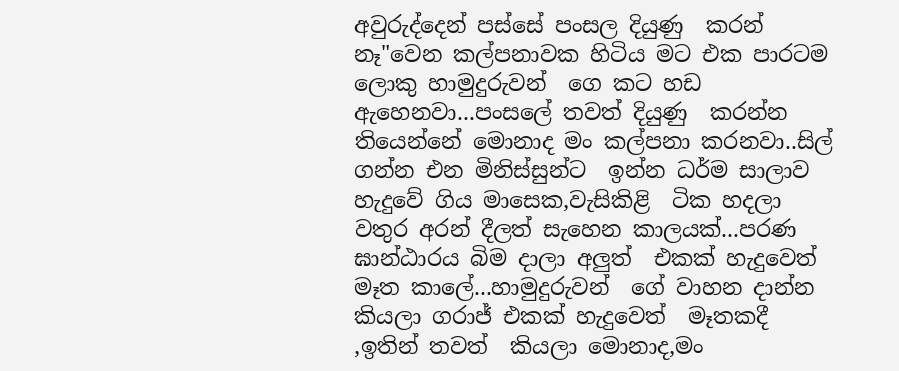අවුරුද්දෙන් පස්සේ පංසල දියුණු  කරන් නෑ"වෙන කල්පනාවක හිටිය මට එක පාරටම ලොකු හාමුදුරුවන්  ගෙ කට හඩ ඇහෙනවා...පංසලේ තවත් දියුණු  කරන්න තියෙන්නේ මොනාද මං කල්පනා කරනවා..සිල් ගන්න එන මිනිස්සුන්ට  ඉන්න ධර්ම සාලාව හැදුවේ ගිය මාසෙක,වැසිකිළි  ටික හදලා වතුර අරන් දීලත් සැහෙන කාලයක්...පරණ  ඝාන්ඨාරය බිම දාලා අලුත්  එකක් හැදුවෙත්  මෑත කාලේ...හාමුදුරුවන්  ගේ වාහන දාන්න කියලා ගරාජ් එකක් හැදුවෙත්  මෑතකදී ,ඉතින් තවත්  කියලා මොනාද,මං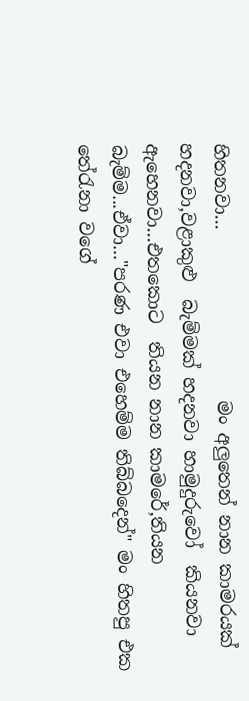හිතනවා...                   මං අලුතෙන් නාන කාමරයක් හදනවා,වළාකුළු  බැම්මක් හදනවා හාමුදුරුවෝ  කියනවා ඇහෙනවා...එතකොට  තියන නාන කාමරේ,තියන බැම්ම...ඒවා..."පරණ එවා එහෙම්ම තිබ්බදෙන්" මං හිතපු එක තේරැනා වගේ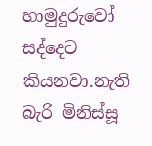හාමුදුරුවෝ  සද්දෙට කියනවා.නැති බැරි මිනිස්සූ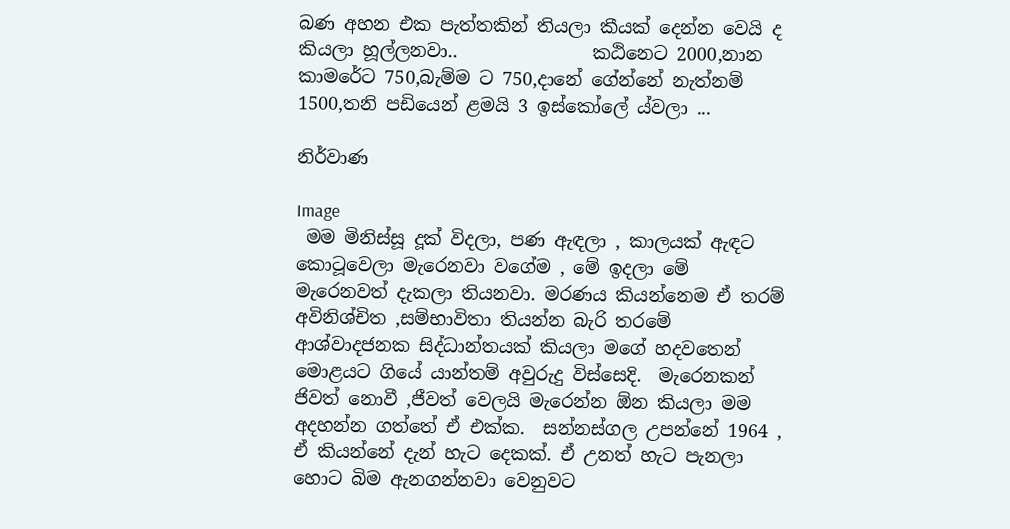බණ අහන එක පැත්තකින් තියලා කීයක් දෙන්න වෙයි ද කියලා හූල්ලනවා..               කඨිනෙට 2000,නාන කාමරේට 750,බැම්ම ට 750,දානේ ගේන්නේ නැත්නම් 1500,තනි පඩියෙන් ළමයි 3 ඉස්කෝලේ ය්වලා ...

නිර්වාණ

Image
 මම මිනිස්සූ දූක් විදලා, පණ ඇඳලා , කාලයක් ඇඳට කොටූවෙලා මැරෙනවා වගේම , මේ ඉදලා මේ මැරෙනවත් දැකලා තියනවා. මරණය කියන්නෙම ඒ තරම් අවිනිශ්චිත ,සම්භාවිතා තියන්න බැරි තරමේ ආශ්වාදජනක සිද්ධාන්තයක් කියලා මගේ හදවතෙන් මොළයට ගියේ යාන්තම් අවුරුදු විස්සෙදි.  මැරෙනකන් ජිවත් නොවී ,ජීවත් වෙලයි මැරෙන්න ඕන කියලා මම අදහන්න ගත්තේ ඒ එක්ක.  සන්නස්ගල උපන්නේ 1964 , ඒ කියන්නේ දැන් හැට දෙකක්. ඒ උනත් හැට පැනලා හොට බිම ඇනගන්නවා වෙනුවට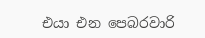එයා එන පෙබරවාරි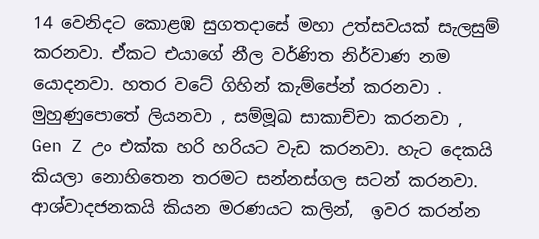14 වෙනිදට කොළඹ සුගතදාසේ මහා උත්සවයක් සැලසුම් කරනවා. ඒකට එයාගේ නීල වර්ණිත නිර්වාණ නම යොදනවා. හතර වටේ ගිහින් කැම්පේන් කරනවා . මුහුණුපොතේ ලියනවා , සම්මූඛ සාකාච්චා කරනවා ,  Gen Z උං එක්ක හරි හරියට වැඩ කරනවා. හැට දෙකයි කියලා නොහිතෙන තරමට සන්නස්ගල සටන් කරනවා. ආශ්වාදජනකයි කියන මරණයට කලින්,  ඉවර කරන්න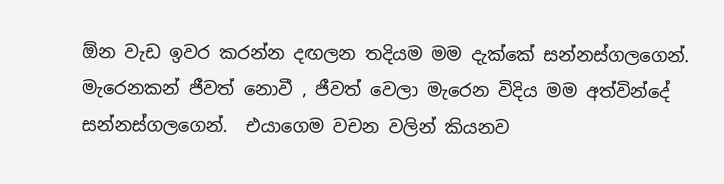ඕන වැඩ ඉවර කරන්න දඟලන තදියම මම දැක්කේ සන්නස්ගලගෙන්. මැරෙනකන් ජීවත් නොවී , ජීවත් වෙලා මැරෙන විදිය මම අත්වින්දේ සන්නස්ගලගෙන්.  එයාගෙම වචන වලින් කියනව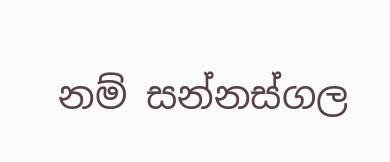නම් සන්නස්ගල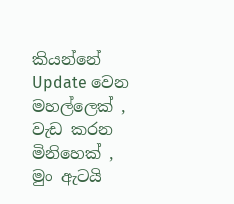කියන්නේ Update වෙන මහල්ලෙක් , වැඩ කරන මිනිහෙක් , මුං ඇටයි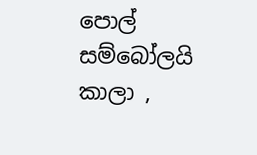පොල් සම්බෝලයි කාලා ,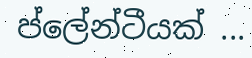ප්ලේන්ටීයක් ...